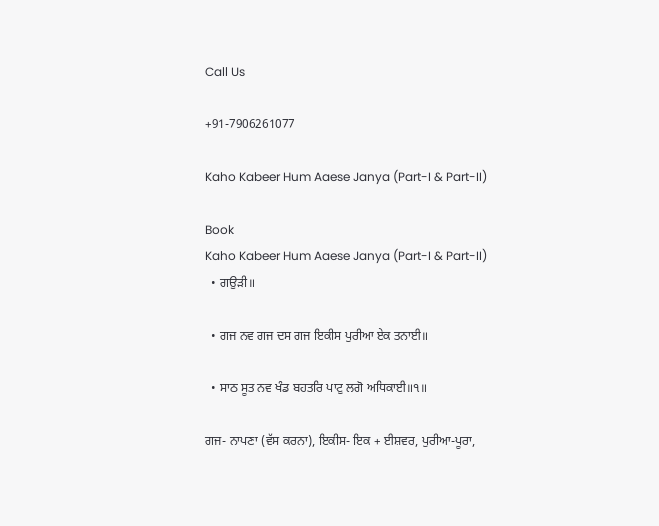Call Us

+91-7906261077

Kaho Kabeer Hum Aaese Janya (Part-I & Part-II)

Book
Kaho Kabeer Hum Aaese Janya (Part-I & Part-II)
  • ਗਉੜੀ॥

  • ਗਜ ਨਵ ਗਜ ਦਸ ਗਜ ਇਕੀਸ ਪੁਰੀਆ ਏਕ ਤਨਾਈ॥

  • ਸਾਠ ਸੂਤ ਨਵ ਖੰਡ ਬਹਤਰਿ ਪਾਟੁ ਲਗੋ ਅਧਿਕਾਈ॥੧॥

ਗਜ- ਨਾਪਣਾ (ਵੱਸ ਕਰਨਾ), ਇਕੀਸ- ਇਕ + ਈਸ਼ਵਰ, ਪੁਰੀਆ-ਪੂਰਾ,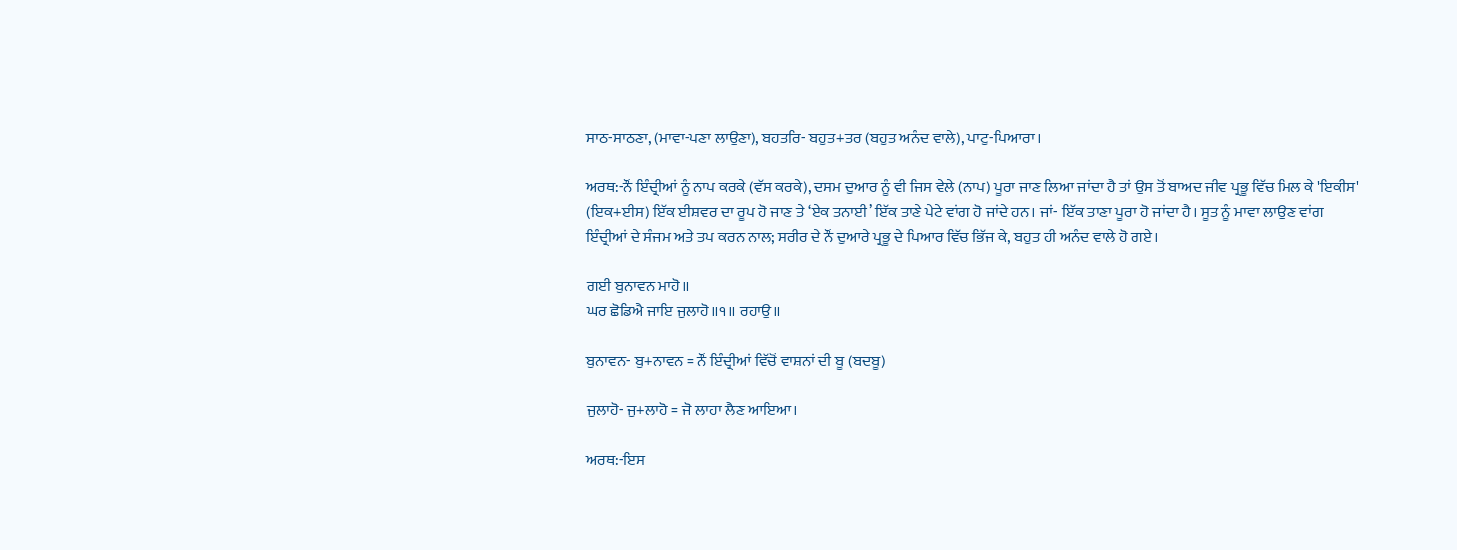ਸਾਠ-ਸਾਠਣਾ, (ਮਾਵਾ-ਪਣਾ ਲਾਉਣਾ), ਬਹਤਰਿ- ਬਹੁਤ+ਤਰ (ਬਹੁਤ ਅਨੰਦ ਵਾਲੇ), ਪਾਟੁ-ਪਿਆਰਾ।

ਅਰਥ:-ਨੌਂ ਇੰਦ੍ਰੀਆਂ ਨੂੰ ਨਾਪ ਕਰਕੇ (ਵੱਸ ਕਰਕੇ), ਦਸਮ ਦੁਆਰ ਨੂੰ ਵੀ ਜਿਸ ਵੇਲੇ (ਨਾਪ) ਪੂਰਾ ਜਾਣ ਲਿਆ ਜਾਂਦਾ ਹੈ ਤਾਂ ਉਸ ਤੋਂ ਬਾਅਦ ਜੀਵ ਪ੍ਰਭੂ ਵਿੱਚ ਮਿਲ ਕੇ 'ਇਕੀਸ' (ਇਕ+ਈਸ) ਇੱਕ ਈਸ਼ਵਰ ਦਾ ਰੂਪ ਹੋ ਜਾਣ ਤੇ ‘ਏਕ ਤਨਾਈ’ ਇੱਕ ਤਾਣੇ ਪੇਟੇ ਵਾਂਗ ਹੋ ਜਾਂਦੇ ਹਨ। ਜਾਂ- ਇੱਕ ਤਾਣਾ ਪੂਰਾ ਹੋ ਜਾਂਦਾ ਹੈ। ਸੂਤ ਨੂੰ ਮਾਵਾ ਲਾਉਣ ਵਾਂਗ ਇੰਦ੍ਰੀਆਂ ਦੇ ਸੰਜਮ ਅਤੇ ਤਪ ਕਰਨ ਨਾਲ; ਸਰੀਰ ਦੇ ਨੌਂ ਦੁਆਰੇ ਪ੍ਰਭੂ ਦੇ ਪਿਆਰ ਵਿੱਚ ਭਿੱਜ ਕੇ, ਬਹੁਤ ਹੀ ਅਨੰਦ ਵਾਲੇ ਹੋ ਗਏ।

ਗਈ ਬੁਨਾਵਨ ਮਾਹੋ॥
ਘਰ ਛੋਡਿਐ ਜਾਇ ਜੁਲਾਹੋ॥੧॥ ਰਹਾਉ॥

ਬੁਨਾਵਨ- ਬੁ+ਨਾਵਨ = ਨੌਂ ਇੰਦ੍ਰੀਆਂ ਵਿੱਚੋਂ ਵਾਸ਼ਨਾਂ ਦੀ ਬੂ (ਬਦਬੂ)

ਜੁਲਾਹੋ- ਜੁ+ਲਾਹੋ = ਜੋ ਲਾਹਾ ਲੈਣ ਆਇਆ।

ਅਰਥ:-ਇਸ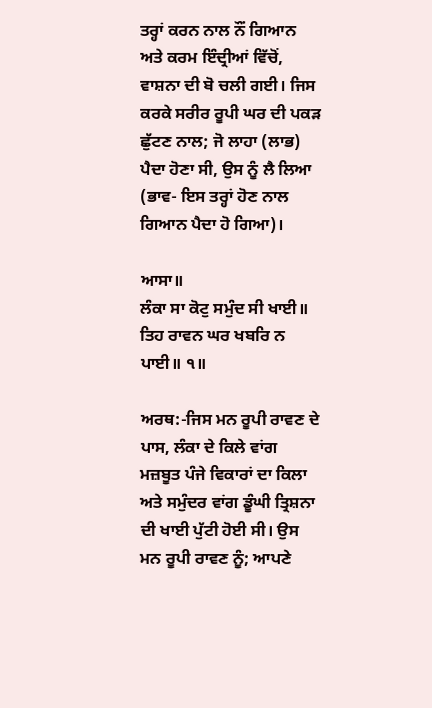ਤਰ੍ਹਾਂ ਕਰਨ ਨਾਲ ਨੌਂ ਗਿਆਨ ਅਤੇ ਕਰਮ ਇੰਦ੍ਰੀਆਂ ਵਿੱਚੋਂ, ਵਾਸ਼ਨਾ ਦੀ ਬੋ ਚਲੀ ਗਈ। ਜਿਸ ਕਰਕੇ ਸਰੀਰ ਰੂਪੀ ਘਰ ਦੀ ਪਕੜ ਛੁੱਟਣ ਨਾਲ; ਜੋ ਲਾਹਾ (ਲਾਭ) ਪੈਦਾ ਹੋਣਾ ਸੀ, ਉਸ ਨੂੰ ਲੈ ਲਿਆ (ਭਾਵ- ਇਸ ਤਰ੍ਹਾਂ ਹੋਣ ਨਾਲ ਗਿਆਨ ਪੈਦਾ ਹੋ ਗਿਆ)।

ਆਸਾ॥
ਲੰਕਾ ਸਾ ਕੋਟੁ ਸਮੁੰਦ ਸੀ ਖਾਈ॥
ਤਿਹ ਰਾਵਨ ਘਰ ਖਬਰਿ ਨ ਪਾਈ॥ ੧॥

ਅਰਥ:-ਜਿਸ ਮਨ ਰੂਪੀ ਰਾਵਣ ਦੇ ਪਾਸ, ਲੰਕਾ ਦੇ ਕਿਲੇ ਵਾਂਗ ਮਜ਼ਬੂਤ ਪੰਜੇ ਵਿਕਾਰਾਂ ਦਾ ਕਿਲਾ ਅਤੇ ਸਮੁੰਦਰ ਵਾਂਗ ਡੂੰਘੀ ਤ੍ਰਿਸ਼ਨਾ ਦੀ ਖਾਈ ਪੁੱਟੀ ਹੋਈ ਸੀ। ਉਸ ਮਨ ਰੂਪੀ ਰਾਵਣ ਨੂੰ; ਆਪਣੇ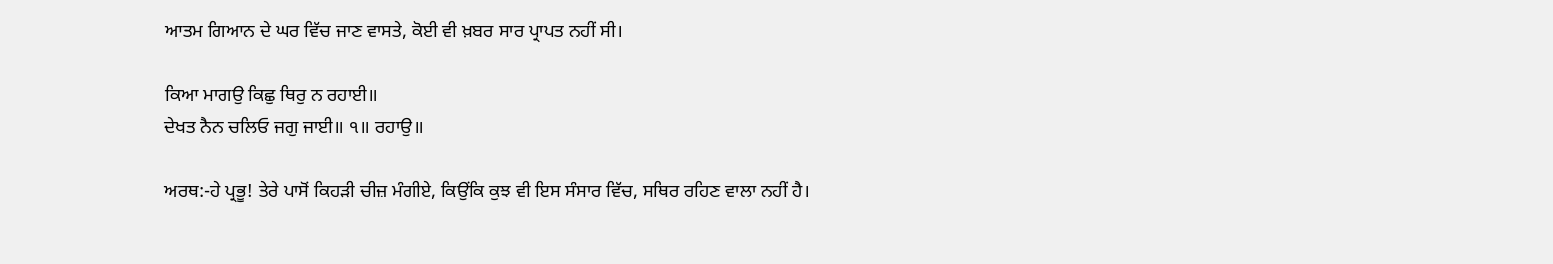ਆਤਮ ਗਿਆਨ ਦੇ ਘਰ ਵਿੱਚ ਜਾਣ ਵਾਸਤੇ, ਕੋਈ ਵੀ ਖ਼ਬਰ ਸਾਰ ਪ੍ਰਾਪਤ ਨਹੀਂ ਸੀ।

ਕਿਆ ਮਾਗਉ ਕਿਛੁ ਥਿਰੁ ਨ ਰਹਾਈ॥
ਦੇਖਤ ਨੈਨ ਚਲਿਓ ਜਗੁ ਜਾਈ॥ ੧॥ ਰਹਾਉ॥

ਅਰਥ:-ਹੇ ਪ੍ਰਭੂ! ਤੇਰੇ ਪਾਸੋਂ ਕਿਹੜੀ ਚੀਜ਼ ਮੰਗੀਏ, ਕਿਉਂਕਿ ਕੁਝ ਵੀ ਇਸ ਸੰਸਾਰ ਵਿੱਚ, ਸਥਿਰ ਰਹਿਣ ਵਾਲਾ ਨਹੀਂ ਹੈ।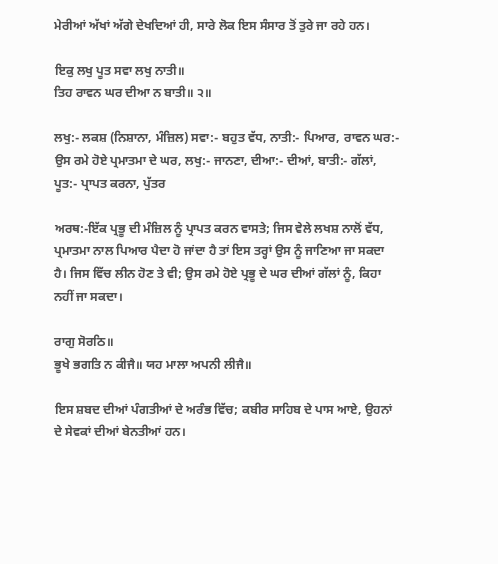ਮੇਰੀਆਂ ਅੱਖਾਂ ਅੱਗੇ ਦੇਖਦਿਆਂ ਹੀ, ਸਾਰੇ ਲੋਕ ਇਸ ਸੰਸਾਰ ਤੋਂ ਤੁਰੇ ਜਾ ਰਹੇ ਹਨ।

ਇਕੁ ਲਖੁ ਪੂਤ ਸਵਾ ਲਖੁ ਨਾਤੀ॥
ਤਿਹ ਰਾਵਨ ਘਰ ਦੀਆ ਨ ਬਾਤੀ॥ ੨॥

ਲਖੁ:- ਲਕਸ਼ (ਨਿਸ਼ਾਨਾ, ਮੰਜ਼ਿਲ) ਸਵਾ:- ਬਹੁਤ ਵੱਧ, ਨਾਤੀ:- ਪਿਆਰ, ਰਾਵਨ ਘਰ:- ਉਸ ਰਮੇ ਹੋਏ ਪ੍ਰਮਾਤਮਾ ਦੇ ਘਰ, ਲਖੁ:- ਜਾਨਣਾ, ਦੀਆ:- ਦੀਆਂ, ਬਾਤੀ:- ਗੱਲਾਂ, ਪੂਤ:- ਪ੍ਰਾਪਤ ਕਰਨਾ, ਪੁੱਤਰ

ਅਰਥ:-ਇੱਕ ਪ੍ਰਭੂ ਦੀ ਮੰਜ਼ਿਲ ਨੂੰ ਪ੍ਰਾਪਤ ਕਰਨ ਵਾਸਤੇ; ਜਿਸ ਵੇਲੇ ਲਖਸ਼ ਨਾਲੋਂ ਵੱਧ, ਪ੍ਰਮਾਤਮਾ ਨਾਲ ਪਿਆਰ ਪੈਦਾ ਹੋ ਜਾਂਦਾ ਹੈ ਤਾਂ ਇਸ ਤਰ੍ਹਾਂ ਉਸ ਨੂੰ ਜਾਣਿਆ ਜਾ ਸਕਦਾ ਹੈ। ਜਿਸ ਵਿੱਚ ਲੀਨ ਹੋਣ ਤੇ ਵੀ; ਉਸ ਰਮੇ ਹੋਏ ਪ੍ਰਭੂ ਦੇ ਘਰ ਦੀਆਂ ਗੱਲਾਂ ਨੂੰ, ਕਿਹਾ ਨਹੀਂ ਜਾ ਸਕਦਾ।

ਰਾਗੁ ਸੋਰਠਿ॥
ਭੂਖੇ ਭਗਤਿ ਨ ਕੀਜੈ॥ ਯਹ ਮਾਲਾ ਅਪਨੀ ਲੀਜੈ॥

ਇਸ ਸ਼ਬਦ ਦੀਆਂ ਪੰਗਤੀਆਂ ਦੇ ਅਰੰਭ ਵਿੱਚ; ਕਬੀਰ ਸਾਹਿਬ ਦੇ ਪਾਸ ਆਏ, ਉਹਨਾਂ ਦੇ ਸੇਵਕਾਂ ਦੀਆਂ ਬੇਨਤੀਆਂ ਹਨ।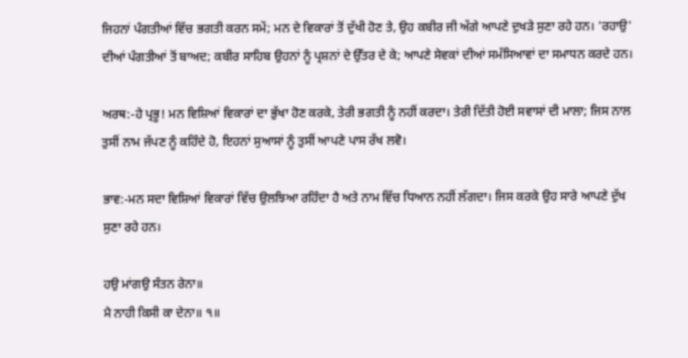ਜਿਹਨਾਂ ਪੰਗਤੀਆਂ ਵਿੱਚ ਭਗਤੀ ਕਰਨ ਸਮੇਂ; ਮਨ ਦੇ ਵਿਕਾਰਾਂ ਤੋਂ ਦੁੱਖੀ ਹੋਣ ਤੇ, ਉਹ ਕਬੀਰ ਜੀ ਅੱਗੇ ਆਪਣੇ ਦੁਖੜੇ ਸੁਣਾ ਰਹੇ ਹਨ। 'ਰਹਾਉ' ਦੀਆਂ ਪੰਗਤੀਆਂ ਤੋਂ ਬਾਅਦ; ਕਬੀਰ ਸਾਹਿਬ ਉਹਨਾਂ ਨੂੰ ਪ੍ਰਸ਼ਨਾਂ ਦੇ ਉੱਤਰ ਦੇ ਕੇ; ਆਪਣੇ ਸੇਵਕਾਂ ਦੀਆਂ ਸਮੱਸਿਆਵਾਂ ਦਾ ਸਮਾਧਨ ਕਰਦੇ ਹਨ।

ਅਰਥ:-ਹੇ ਪ੍ਰਭੂ! ਮਨ ਵਿਸ਼ਿਆਂ ਵਿਕਾਰਾਂ ਦਾ ਭੁੱਖਾ ਹੋਣ ਕਰਕੇ, ਤੇਰੀ ਭਗਤੀ ਨੂੰ ਨਹੀਂ ਕਰਦਾ। ਤੇਰੀ ਦਿੱਤੀ ਹੋਈ ਸਵਾਸਾਂ ਦੀ ਮਾਲਾ; ਜਿਸ ਨਾਲ ਤੁਸੀਂ ਨਾਮ ਜੱਪਣ ਨੂੰ ਕਹਿੰਦੇ ਹੋ, ਇਹਨਾਂ ਸੁਆਸਾਂ ਨੂੰ ਤੁਸੀਂ ਆਪਣੇ ਪਾਸ ਰੱਖ ਲਵੋ।

ਭਾਵ:-ਮਨ ਸਦਾ ਵਿਸ਼ਿਆਂ ਵਿਕਾਰਾਂ ਵਿੱਚ ਉਲਝਿਆ ਰਹਿੰਦਾ ਹੈ ਅਤੇ ਨਾਮ ਵਿੱਚ ਧਿਆਨ ਨਹੀਂ ਲੱਗਦਾ। ਜਿਸ ਕਰਕੇ ਉਹ ਸਾਰੇ ਆਪਣੇ ਦੁੱਖ ਸੁਣਾ ਰਹੇ ਹਨ।

ਹਉ ਮਾਂਗਉ ਸੰਤਨ ਰੇਨਾ॥
ਮੈ ਨਾਹੀ ਕਿਸੀ ਕਾ ਦੇਨਾ॥ ੧॥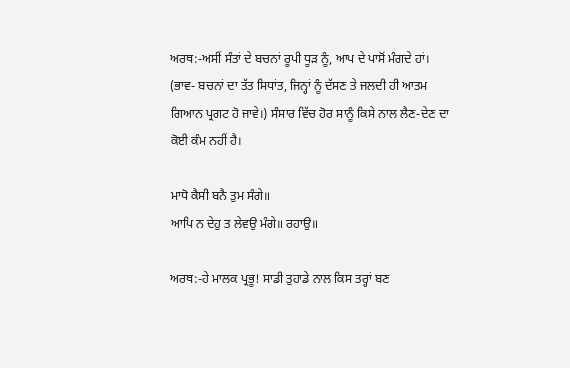ਅਰਥ:-ਅਸੀਂ ਸੰਤਾਂ ਦੇ ਬਚਨਾਂ ਰੂਪੀ ਧੂੜ ਨੂੰ, ਆਪ ਦੇ ਪਾਸੋਂ ਮੰਗਦੇ ਹਾਂ। (ਭਾਵ- ਬਚਨਾਂ ਦਾ ਤੱਤ ਸਿਧਾਂਤ, ਜਿਨ੍ਹਾਂ ਨੂੰ ਦੱਸਣ ਤੇ ਜਲਦੀ ਹੀ ਆਤਮ ਗਿਆਨ ਪ੍ਰਗਟ ਹੋ ਜਾਵੇ।) ਸੰਸਾਰ ਵਿੱਚ ਹੋਰ ਸਾਨੂੰ ਕਿਸੇ ਨਾਲ ਲੈਣ-ਦੇਣ ਦਾ ਕੋਈ ਕੰਮ ਨਹੀਂ ਹੈ।

ਮਾਧੋ ਕੈਸੀ ਬਨੈ ਤੁਮ ਸੰਗੇ॥
ਆਪਿ ਨ ਦੇਹੁ ਤ ਲੇਵਉ ਮੰਗੇ॥ ਰਹਾਉ॥

ਅਰਥ:-ਹੇ ਮਾਲਕ ਪ੍ਰਭੂ! ਸਾਡੀ ਤੁਹਾਡੇ ਨਾਲ ਕਿਸ ਤਰ੍ਹਾਂ ਬਣ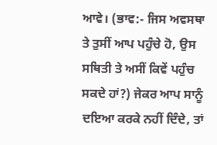ਆਵੇ। (ਭਾਵ:- ਜਿਸ ਅਵਸਥਾ ਤੇ ਤੁਸੀਂ ਆਪ ਪਹੁੰਚੇ ਹੋ, ਉਸ ਸਥਿਤੀ ਤੇ ਅਸੀਂ ਕਿਵੇਂ ਪਹੁੰਚ ਸਕਦੇ ਹਾਂ?) ਜੇਕਰ ਆਪ ਸਾਨੂੰ ਦਇਆ ਕਰਕੇ ਨਹੀਂ ਦਿੰਦੇ, ਤਾਂ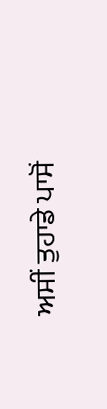ਅਸੀਂ ਤੁਹਾਡੇ ਪਾਸੋਂ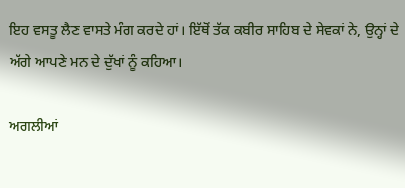ਇਹ ਵਸਤੂ ਲੈਣ ਵਾਸਤੇ ਮੰਗ ਕਰਦੇ ਹਾਂ। ਇੱਥੋਂ ਤੱਕ ਕਬੀਰ ਸਾਹਿਬ ਦੇ ਸੇਵਕਾਂ ਨੇ, ਉਨ੍ਹਾਂ ਦੇ ਅੱਗੇ ਆਪਣੇ ਮਨ ਦੇ ਦੁੱਖਾਂ ਨੂੰ ਕਹਿਆ।

ਅਗਲੀਆਂ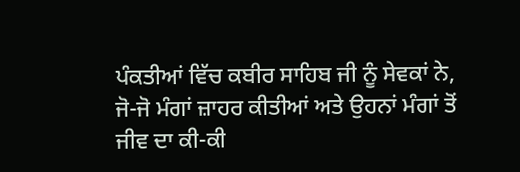ਪੰਕਤੀਆਂ ਵਿੱਚ ਕਬੀਰ ਸਾਹਿਬ ਜੀ ਨੂੰ ਸੇਵਕਾਂ ਨੇ, ਜੋ-ਜੋ ਮੰਗਾਂ ਜ਼ਾਹਰ ਕੀਤੀਆਂ ਅਤੇ ਉਹਨਾਂ ਮੰਗਾਂ ਤੋਂ ਜੀਵ ਦਾ ਕੀ-ਕੀ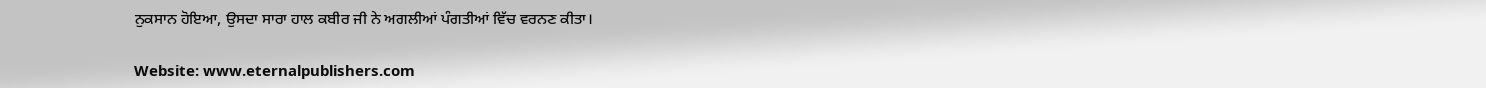ਨੁਕਸਾਨ ਹੋਇਆ, ਉਸਦਾ ਸਾਰਾ ਹਾਲ ਕਬੀਰ ਜੀ ਨੇ ਅਗਲੀਆਂ ਪੰਗਤੀਆਂ ਵਿੱਚ ਵਰਨਣ ਕੀਤਾ।

Website: www.eternalpublishers.com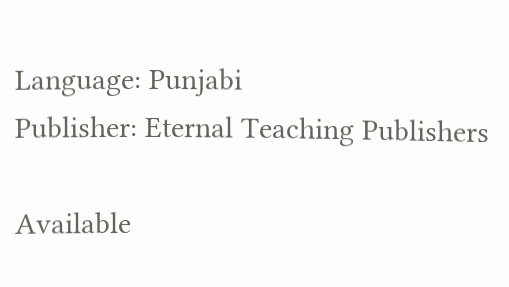Language: Punjabi
Publisher: Eternal Teaching Publishers

Available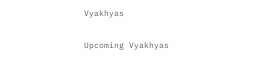Vyakhyas

Upcoming Vyakhyas